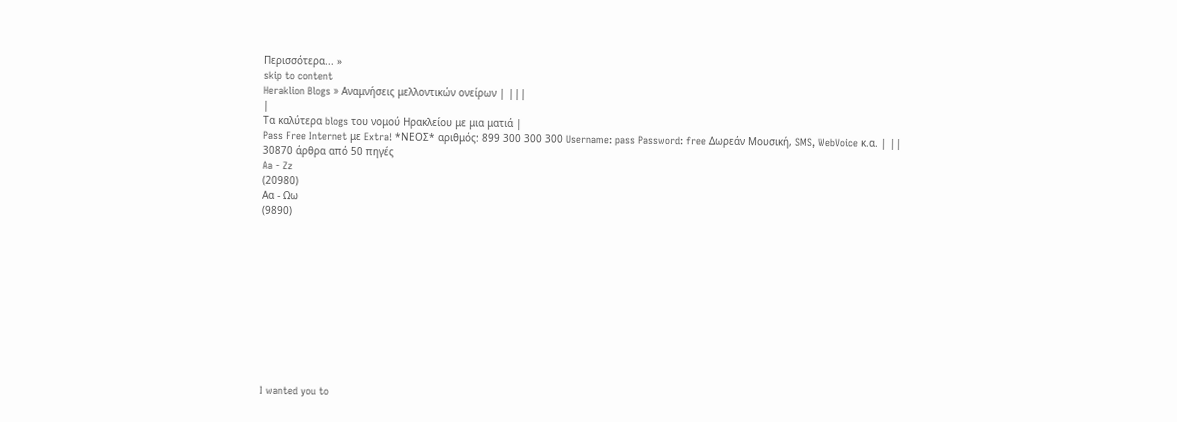Περισσότερα... »
skip to content
Heraklion Blogs » Αναμνήσεις μελλοντικών ονείρων | |||
|
Τα καλύτερα blogs του νομού Ηρακλείου με μια ματιά |
Pass Free Internet με Extra! *ΝΕΟΣ* αριθμός: 899 300 300 300 Username: pass Password: free Δωρεάν Μουσική, SMS, WebVoice κ.α. | ||
30870 άρθρα από 50 πηγές
Aa - Zz
(20980)
Αα - Ωω
(9890)











I wanted you to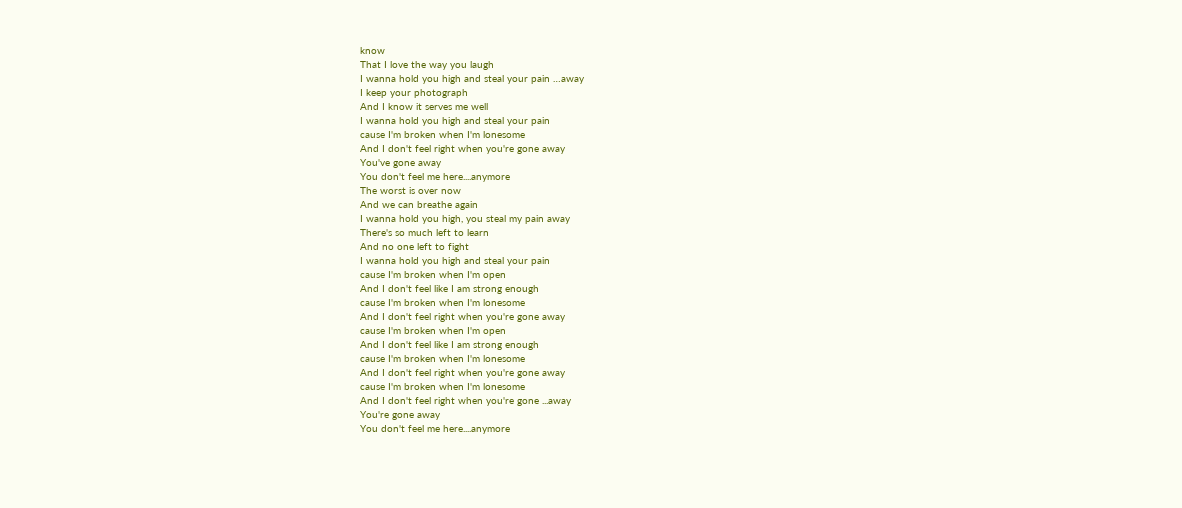know
That I love the way you laugh
I wanna hold you high and steal your pain …away
I keep your photograph
And I know it serves me well
I wanna hold you high and steal your pain
cause I'm broken when I'm lonesome
And I don't feel right when you're gone away
You've gone away
You don't feel me here....anymore
The worst is over now
And we can breathe again
I wanna hold you high, you steal my pain away
There's so much left to learn
And no one left to fight
I wanna hold you high and steal your pain
cause I'm broken when I'm open
And I don't feel like I am strong enough
cause I'm broken when I'm lonesome
And I don't feel right when you're gone away
cause I'm broken when I'm open
And I don't feel like I am strong enough
cause I'm broken when I'm lonesome
And I don't feel right when you're gone away
cause I'm broken when I'm lonesome
And I don't feel right when you're gone ...away
You're gone away
You don't feel me here....anymore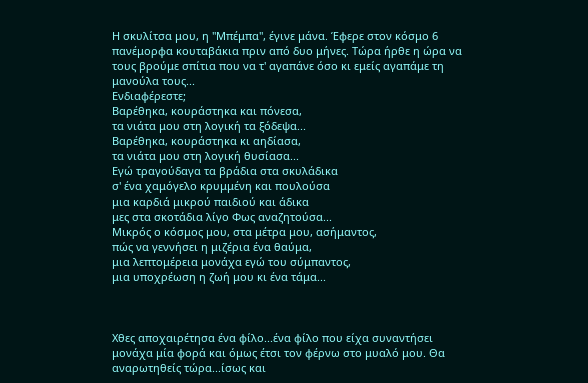Η σκυλίτσα μου, η "Μπέμπα", έγινε μάνα. Έφερε στον κόσμο 6 πανέμορφα κουταβάκια πριν από δυο μήνες. Τώρα ήρθε η ώρα να τους βρούμε σπίτια που να τ' αγαπάνε όσο κι εμείς αγαπάμε τη μανούλα τους...
Ενδιαφέρεστε;
Βαρέθηκα, κουράστηκα και πόνεσα,
τα νιάτα μου στη λογική τα ξόδεψα...
Βαρέθηκα, κουράστηκα κι αηδίασα,
τα νιάτα μου στη λογική θυσίασα...
Εγώ τραγούδαγα τα βράδια στα σκυλάδικα
σ' ένα χαμόγελο κρυμμένη και πουλούσα
μια καρδιά μικρού παιδιού και άδικα
μες στα σκοτάδια λίγο Φως αναζητούσα...
Μικρός ο κόσμος μου, στα μέτρα μου, ασήμαντος,
πώς να γεννήσει η μιζέρια ένα θαύμα,
μια λεπτομέρεια μονάχα εγώ του σύμπαντος,
μια υποχρέωση η ζωή μου κι ένα τάμα...



Χθες αποχαιρέτησα ένα φίλο...ένα φίλο που είχα συναντήσει μονάχα μία φορά και όμως έτσι τον φέρνω στο μυαλό μου. Θα αναρωτηθείς τώρα...ίσως και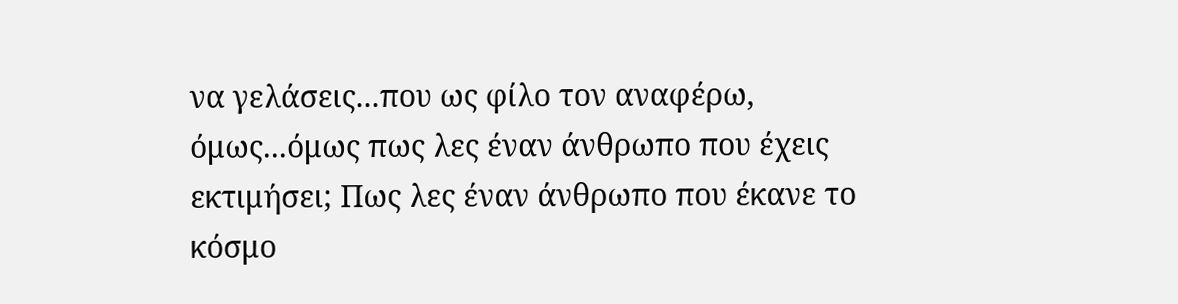να γελάσεις...που ως φίλο τον αναφέρω, όμως...όμως πως λες έναν άνθρωπο που έχεις εκτιμήσει; Πως λες έναν άνθρωπο που έκανε το κόσμο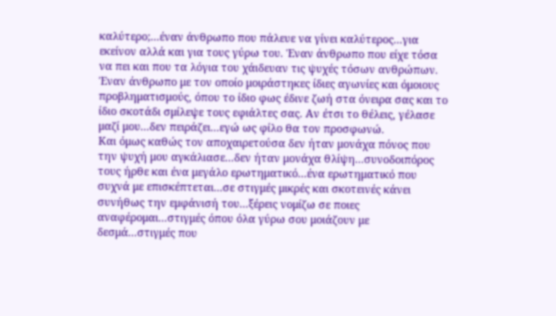καλύτερο;...έναν άνθρωπο που πάλευε να γίνει καλύτερος...για εκείνον αλλά και για τους γύρω του. Έναν άνθρωπο που είχε τόσα να πει και που τα λόγια του χάιδευαν τις ψυχές τόσων ανθρώπων. Έναν άνθρωπο με τον οποίο μοιράστηκες ίδιες αγωνίες και όμοιους προβληματισμούς, όπου το ίδιο φως έδινε ζωή στα όνειρα σας και το ίδιο σκοτάδι σμίλεψε τους εφιάλτες σας. Αν έτσι το θέλεις, γέλασε μαζί μου...δεν πειράζει...εγώ ως φίλο θα τον προσφωνώ.
Και όμως καθώς τον αποχαιρετούσα δεν ήταν μονάχα πόνος που την ψυχή μου αγκάλιασε...δεν ήταν μονάχα θλίψη...συνοδοιπόρος τους ήρθε και ένα μεγάλο ερωτηματικό...ένα ερωτηματικό που συχνά με επισκέπτεται...σε στιγμές μικρές και σκοτεινές κάνει συνήθως την εμφάνισή του...ξέρεις νομίζω σε ποιες αναφέρομαι...στιγμές όπου όλα γύρω σου μοιάζουν με δεσμά...στιγμές που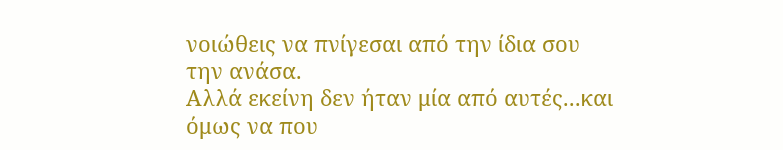νοιώθεις να πνίγεσαι από την ίδια σου την ανάσα.
Αλλά εκείνη δεν ήταν μία από αυτές...και όμως να που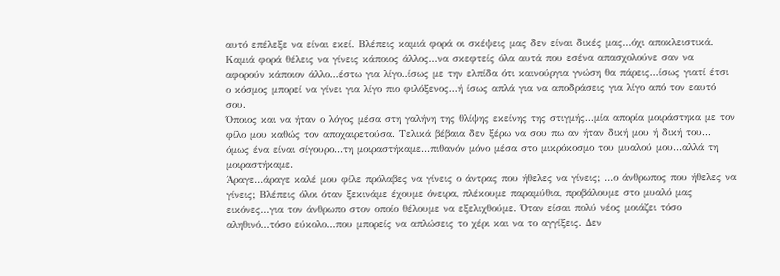αυτό επέλεξε να είναι εκεί. Βλέπεις καμιά φορά οι σκέψεις μας δεν είναι δικές μας...όχι αποκλειστικά. Καμιά φορά θέλεις να γίνεις κάποιος άλλος...να σκεφτείς όλα αυτά που εσένα απασχολούνε σαν να αφορούν κάποιον άλλο...έστω για λίγο..ίσως με την ελπίδα ότι καινούργια γνώση θα πάρεις...ίσως γιατί έτσι ο κόσμος μπορεί να γίνει για λίγο πιο φιλόξενος...ή ίσως απλά για να αποδράσεις για λίγο από τον εαυτό σου.
Όποιος και να ήταν ο λόγος μέσα στη γαλήνη της θλίψης εκείνης της στιγμής...μία απορία μοιράστηκα με τον φίλο μου καθώς τον αποχαιρετούσα. Τελικά βέβαια δεν ξέρω να σου πω αν ήταν δική μου ή δική του... όμως ένα είναι σίγουρο...τη μοιραστήκαμε...πιθανόν μόνο μέσα στο μικρόκοσμο του μυαλού μου...αλλά τη μοιραστήκαμε.
Άραγε...άραγε καλέ μου φίλε πρόλαβες να γίνεις ο άντρας που ήθελες να γίνεις; ...ο άνθρωπος που ήθελες να γίνεις; Βλέπεις όλοι όταν ξεκινάμε έχουμε όνειρα, πλέκουμε παραμύθια, προβάλουμε στο μυαλό μας εικόνες...για τον άνθρωπο στον οποίο θέλουμε να εξελιχθούμε. Όταν είσαι πολύ νέος μοιάζει τόσο αληθινό...τόσο εύκολο...που μπορείς να απλώσεις το χέρι και να το αγγίξεις. Δεν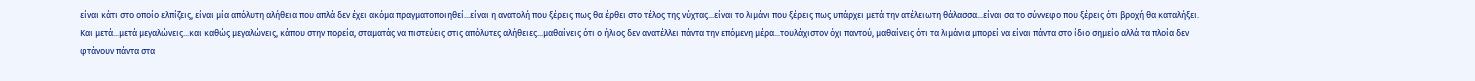είναι κάτι στο οποίο ελπίζεις, είναι μία απόλυτη αλήθεια που απλά δεν έχει ακόμα πραγματοποιηθεί...είναι η ανατολή που ξέρεις πως θα έρθει στο τέλος της νύχτας...είναι το λιμάνι που ξέρεις πως υπάρχει μετά την ατέλειωτη θάλασσα...είναι σα το σύννεφο που ξέρεις ότι βροχή θα καταλήξει.
Και μετά...μετά μεγαλώνεις...και καθώς μεγαλώνεις, κάπου στην πορεία, σταματάς να πιστεύεις στις απόλυτες αλήθειες...μαθαίνεις ότι ο ήλιος δεν ανατέλλει πάντα την επόμενη μέρα...τουλάχιστον όχι παντού, μαθαίνεις ότι τα λιμάνια μπορεί να είναι πάντα στο ίδιο σημείο αλλά τα πλοία δεν φτάνουν πάντα στα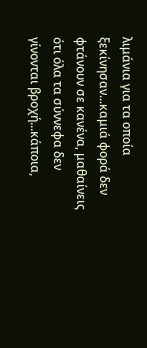λιμάνια για τα οποία ξεκίνησαν...καμιά φορά δεν φτάνουν σε κανένα, μαθαίνεις ότι όλα τα σύννεφα δεν γίνονται βροχή...κάποια,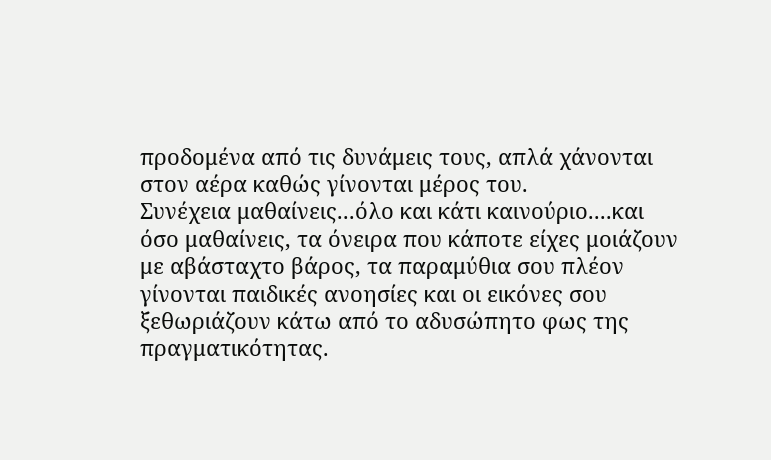προδομένα από τις δυνάμεις τους, απλά χάνονται στον αέρα καθώς γίνονται μέρος του.
Συνέχεια μαθαίνεις...όλο και κάτι καινούριο....και όσο μαθαίνεις, τα όνειρα που κάποτε είχες μοιάζουν με αβάσταχτο βάρος, τα παραμύθια σου πλέον γίνονται παιδικές ανοησίες και οι εικόνες σου ξεθωριάζουν κάτω από το αδυσώπητο φως της πραγματικότητας.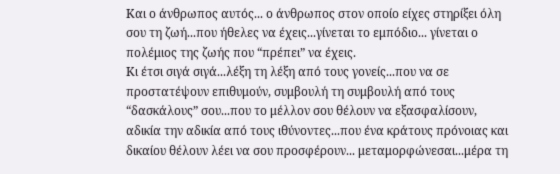Και ο άνθρωπος αυτός... ο άνθρωπος στον οποίο είχες στηρίξει όλη σου τη ζωή...που ήθελες να έχεις...γίνεται το εμπόδιο... γίνεται ο πολέμιος της ζωής που “πρέπει” να έχεις.
Κι έτσι σιγά σιγά...λέξη τη λέξη από τους γονείς...που να σε προστατέψουν επιθυμούν, συμβουλή τη συμβουλή από τους “δασκάλους” σου...που το μέλλον σου θέλουν να εξασφαλίσουν, αδικία την αδικία από τους ιθύνοντες...που ένα κράτους πρόνοιας και δικαίου θέλουν λέει να σου προσφέρουν... μεταμορφώνεσαι...μέρα τη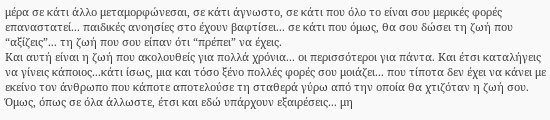μέρα σε κάτι άλλο μεταμορφώνεσαι, σε κάτι άγνωστο, σε κάτι που όλο το είναι σου μερικές φορές επαναστατεί... παιδικές ανοησίες στο έχουν βαφτίσει... σε κάτι που όμως, θα σου δώσει τη ζωή που “αξίζεις”... τη ζωή που σου είπαν ότι “πρέπει” να έχεις.
Και αυτή είναι η ζωή που ακολουθείς για πολλά χρόνια... οι περισσότεροι για πάντα. Και έτσι καταλήγεις να γίνεις κάποιος...κάτι ίσως, μια και τόσο ξένο πολλές φορές σου μοιάζει... που τίποτα δεν έχει να κάνει με εκείνο τον άνθρωπο που κάποτε αποτελούσε τη σταθερά γύρω από την οποία θα χτιζόταν η ζωή σου.
Όμως, όπως σε όλα άλλωστε, έτσι και εδώ υπάρχουν εξαιρέσεις... μη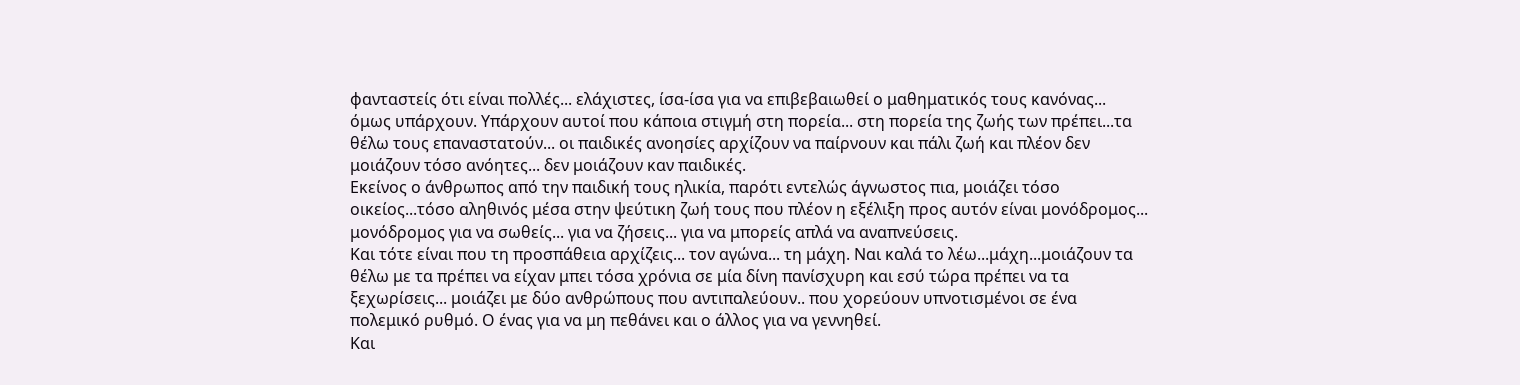φανταστείς ότι είναι πολλές... ελάχιστες, ίσα-ίσα για να επιβεβαιωθεί ο μαθηματικός τους κανόνας... όμως υπάρχουν. Υπάρχουν αυτοί που κάποια στιγμή στη πορεία... στη πορεία της ζωής των πρέπει...τα θέλω τους επαναστατούν... οι παιδικές ανοησίες αρχίζουν να παίρνουν και πάλι ζωή και πλέον δεν μοιάζουν τόσο ανόητες... δεν μοιάζουν καν παιδικές.
Εκείνος ο άνθρωπος από την παιδική τους ηλικία, παρότι εντελώς άγνωστος πια, μοιάζει τόσο οικείος...τόσο αληθινός μέσα στην ψεύτικη ζωή τους που πλέον η εξέλιξη προς αυτόν είναι μονόδρομος... μονόδρομος για να σωθείς... για να ζήσεις... για να μπορείς απλά να αναπνεύσεις.
Και τότε είναι που τη προσπάθεια αρχίζεις... τον αγώνα... τη μάχη. Ναι καλά το λέω...μάχη...μοιάζουν τα θέλω με τα πρέπει να είχαν μπει τόσα χρόνια σε μία δίνη πανίσχυρη και εσύ τώρα πρέπει να τα ξεχωρίσεις... μοιάζει με δύο ανθρώπους που αντιπαλεύουν.. που χορεύουν υπνοτισμένοι σε ένα πολεμικό ρυθμό. Ο ένας για να μη πεθάνει και ο άλλος για να γεννηθεί.
Και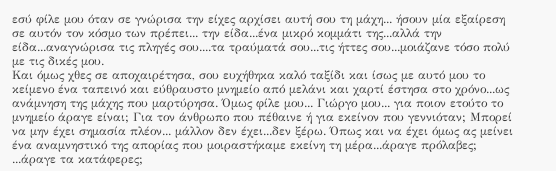εσύ φίλε μου όταν σε γνώρισα την είχες αρχίσει αυτή σου τη μάχη... ήσουν μία εξαίρεση σε αυτόν τον κόσμο των πρέπει... την είδα...ένα μικρό κομμάτι της...αλλά την είδα...αναγνώρισα τις πληγές σου....τα τραύματά σου...τις ήττες σου...μοιάζανε τόσο πολύ με τις δικές μου.
Και όμως χθες σε αποχαιρέτησα, σου ευχήθηκα καλό ταξίδι και ίσως με αυτό μου το κείμενο ένα ταπεινό και εύθραυστο μνημείο από μελάνι και χαρτί έστησα στο χρόνο...ως ανάμνηση της μάχης που μαρτύρησα. Όμως φίλε μου... Γιώργο μου... για ποιον ετούτο το μνημείο άραγε είναι; Για τον άνθρωπο που πέθαινε ή για εκείνον που γεννιόταν; Μπορεί να μην έχει σημασία πλέον... μάλλον δεν έχει...δεν ξέρω. Όπως και να έχει όμως ας μείνει ένα αναμνηστικό της απορίας που μοιραστήκαμε εκείνη τη μέρα...άραγε πρόλαβες; ...άραγε τα κατάφερες;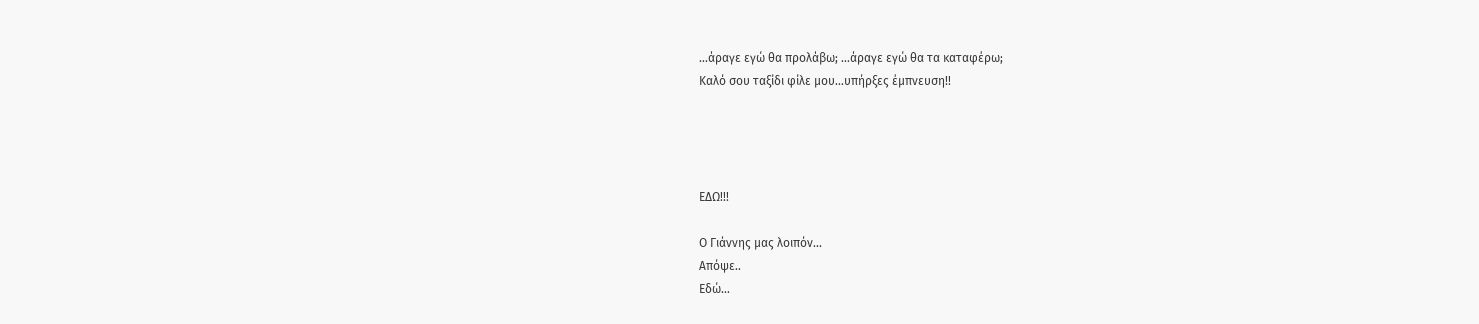...άραγε εγώ θα προλάβω; ...άραγε εγώ θα τα καταφέρω;
Καλό σου ταξίδι φίλε μου...υπήρξες έμπνευση!!




ΕΔΩ!!!

Ο Γιάννης μας λοιπόν...
Απόψε..
Εδώ...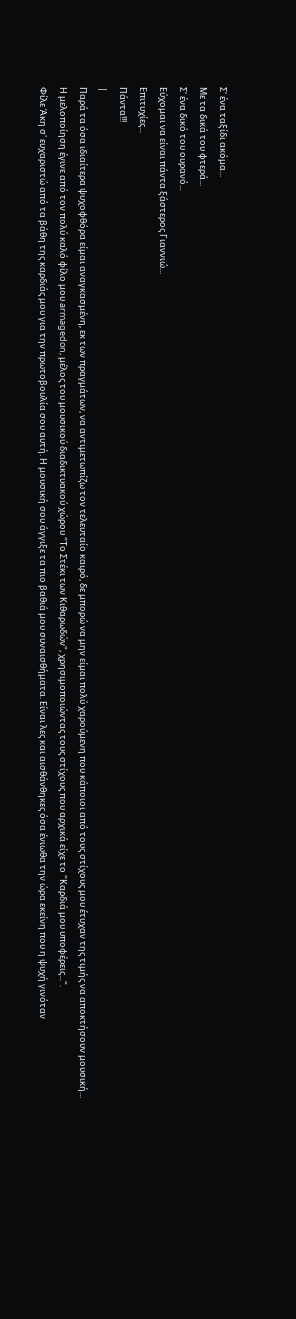Σ' ένα ταξίδι ακόμα...
Με τα δικά του φτερά...
Σ' ένα δικό του ουρανό...
Εύχομαι να είναι πάντα ξάστερος Γιαννιώ...
Επιτυχίες...
Πάντα!!!
|
Παρά τα όσα ιδιαίτερα ψυχοφθόρα είμαι αναγκασμένη, εκ των πραγμάτων, να αντιμετωπίζω τον τελευταίο καιρό, δε μπορώ να μην είμαι πολύ χαρούμενη που κάποιοι από τους στίχους μου έτυχαν της τιμής να αποκτήσουν μουσική...
Η μελοποίηση έγινε από τον πολύ καλό φίλο μου armagedon, μέλος του μουσικού διαδικτυακού χώρου "Το Στέκι των Κιθαρωδών", χρησιμοποιώντας τους στίχους που αρχικά είχε το "Καρδιά μου υποφέρεις...".
Φίλε Άκη σ' ευχαριστώ από τα βάθη της καρδιάς μου για την πρωτοβουλία σου αυτή. Η μουσική σου άγγιξε τα πιο βαθιά μου συναισθήματα. Είναι λες και αισθάνθηκες όσα ένιωθα την ώρα εκείνη που η ψυχή γινόταν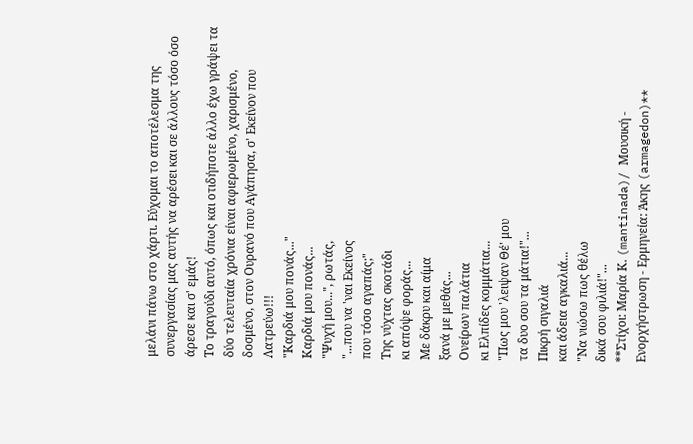μελάνι πάνω στο χάρτι. Εύχομαι το αποτέλεσμα της συνεργασίας μας αυτής να αρέσει και σε άλλους τόσο όσο άρεσε και σ' εμάς!
Το τραγούδι αυτό, όπως και οτιδήποτε άλλο έχω γράψει τα δύο τελευταία χρόνια είναι αφιερωμένο, χαρισμένο, δοσμένο, στον Ουρανό που Αγάπησα, σ' Εκείνον που Λατρεύω!!!
"Καρδιά μου πονάς..."
Καρδιά μου πονάς...
"Ψυχή μου...", ρωτάς,
"...που να 'ναι Εκείνος
που τόσο αγαπάς;"
Της νύχτας σκοτάδι
κι απόψε φοράς...
Με δάκρυ και αίμα
ξανά με μεθάς...
Ονείρων παλάτια
κι Ελπίδες κομμάτια...
"Πως μου 'λειψαν Θέ' μου
τα δυο σου τα μάτια!"...
Πικρή σιγαλιά
και άδεια αγκαλιά...
"Να νιώσω πως θέλω
δικά σου φιλιά!"...
**Στίχοι: Μαρία Κ. (mantinada)/ Μουσική - Ενορχήστρωση - Ερμηνεία: Άκης (armagedon)**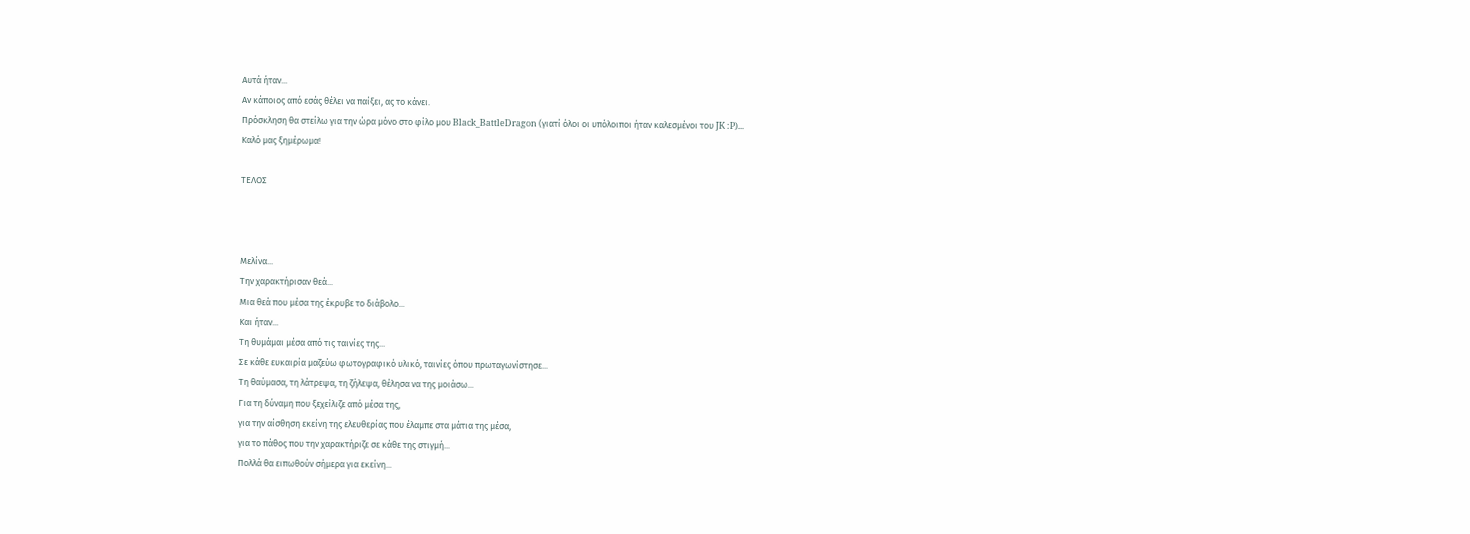Αυτά ήταν...
Αν κάποιος από εσάς θέλει να παίξει, ας το κάνει.
Πρόσκληση θα στείλω για την ώρα μόνο στο φίλο μου Black_BattleDragon (γιατί όλοι οι υπόλοιποι ήταν καλεσμένοι του JK :P)...
Καλό μας ξημέρωμα!

ΤΕΛΟΣ



Μελίνα...
Την χαρακτήρισαν θεά...
Μια θεά που μέσα της έκρυβε το διάβολο...
Και ήταν...
Τη θυμάμαι μέσα από τις ταινίες της...
Σε κάθε ευκαιρία μαζεύω φωτογραφικό υλικό, ταινίες όπου πρωταγωνίστησε...
Τη θαύμασα, τη λάτρεψα, τη ζήλεψα, θέλησα να της μοιάσω...
Για τη δύναμη που ξεχείλιζε από μέσα της,
για την αίσθηση εκείνη της ελευθερίας που έλαμπε στα μάτια της μέσα,
για το πάθος που την χαρακτήριζε σε κάθε της στιγμή...
Πολλά θα ειπωθούν σήμερα για εκείνη...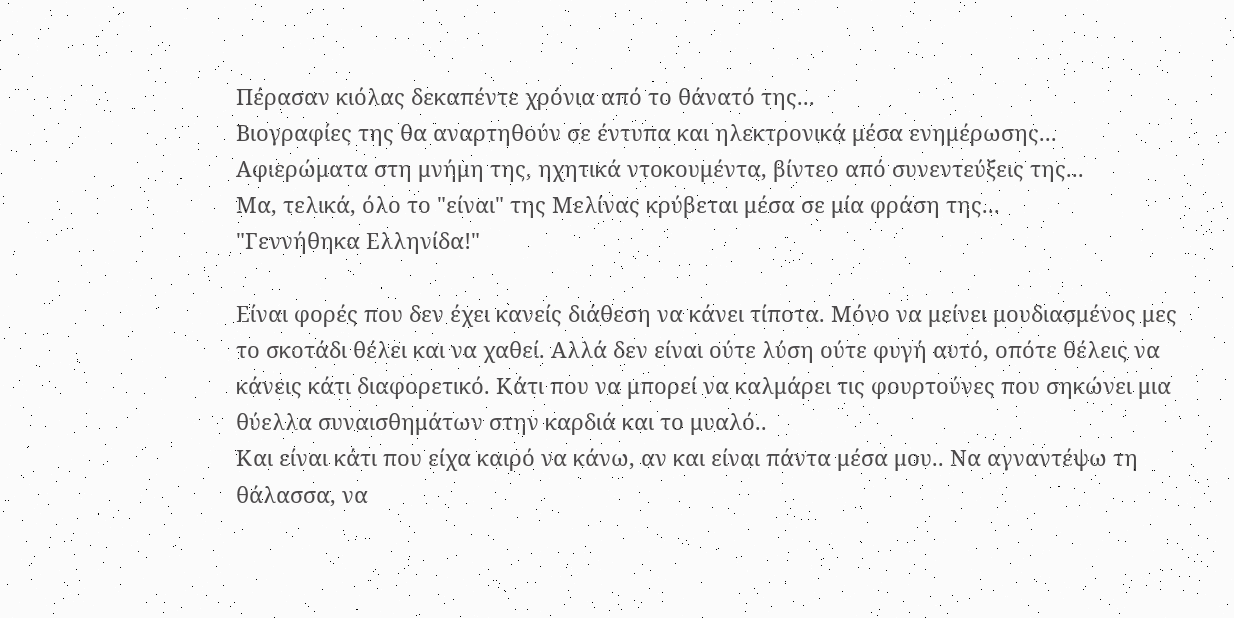Πέρασαν κιόλας δεκαπέντε χρόνια από το θάνατό της...
Βιογραφίες της θα αναρτηθούν σε έντυπα και ηλεκτρονικά μέσα ενημέρωσης...
Αφιερώματα στη μνήμη της, ηχητικά ντοκουμέντα, βίντεο από συνεντεύξεις της...
Μα, τελικά, όλο το "είναι" της Μελίνας κρύβεται μέσα σε μία φράση της...
"Γεννήθηκα Ελληνίδα!"

Είναι φορές που δεν έχει κανείς διάθεση να κάνει τίποτα. Μόνο να μείνει μουδιασμένος μες το σκοτάδι θέλει και να χαθεί. Αλλά δεν είναι ούτε λύση ούτε φυγή αυτό, οπότε θέλεις να κάνεις κάτι διαφορετικό. Κάτι που να μπορεί να καλμάρει τις φουρτούνες που σηκώνει μια θύελλα συναισθημάτων στην καρδιά και το μυαλό..
Και είναι κάτι που είχα καιρό να κάνω, αν και είναι πάντα μέσα μου.. Να αγναντέψω τη θάλασσα, να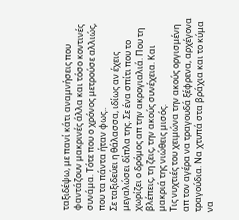ταξιδέψω, με πανί κάτι αναμνήσεις που φαντάζουν μακρινές άλλα και τόσο κοντινές συνάμα. Τότε που ο χρόνος μετρούσε αλλιώς, που τα πάντα ήταν φως..
Σε ταξιδεύει η θάλασσα, ιδίως αν έχεις μεγαλώσει δίπλα της. Σε ένα σπίτι που το χωρίζει ο δρόμος απ την ακρογιαλιά. Που τη βλέπεις, τη ζεις, την ακούς συνέχεια. Και μακριά της νιώθεις μισός.
Τις νυχτιές του χειμώνα την ακούς οργισμένη απ τον αγέρα να τραγουδά ξέφρενα, αρχέγονα τραγούδια. Να χτυπά στα βράχια και το κύμα να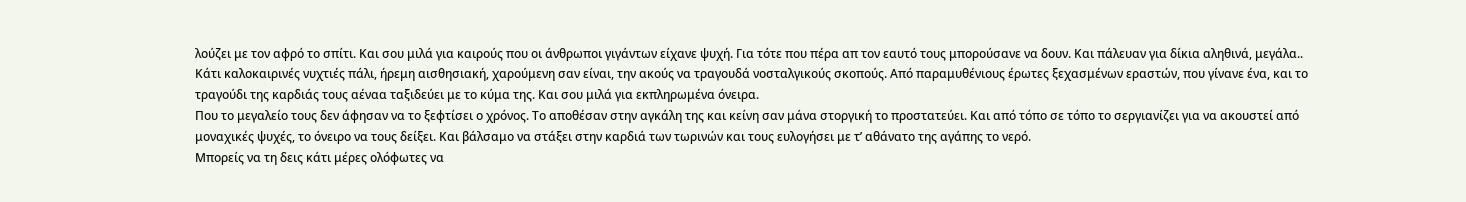λούζει με τον αφρό το σπίτι. Και σου μιλά για καιρούς που οι άνθρωποι γιγάντων είχανε ψυχή. Για τότε που πέρα απ τον εαυτό τους μπορούσανε να δουν. Και πάλευαν για δίκια αληθινά, μεγάλα..
Κάτι καλοκαιρινές νυχτιές πάλι, ήρεμη αισθησιακή, χαρούμενη σαν είναι, την ακούς να τραγουδά νοσταλγικούς σκοπούς. Από παραμυθένιους έρωτες ξεχασμένων εραστών, που γίνανε ένα, και το τραγούδι της καρδιάς τους αέναα ταξιδεύει με το κύμα της. Και σου μιλά για εκπληρωμένα όνειρα.
Που το μεγαλείο τους δεν άφησαν να το ξεφτίσει ο χρόνος. Το αποθέσαν στην αγκάλη της και κείνη σαν μάνα στοργική το προστατεύει. Και από τόπο σε τόπο το σεργιανίζει για να ακουστεί από μοναχικές ψυχές, το όνειρο να τους δείξει. Και βάλσαμο να στάξει στην καρδιά των τωρινών και τους ευλογήσει με τ’ αθάνατο της αγάπης το νερό.
Μπορείς να τη δεις κάτι μέρες ολόφωτες να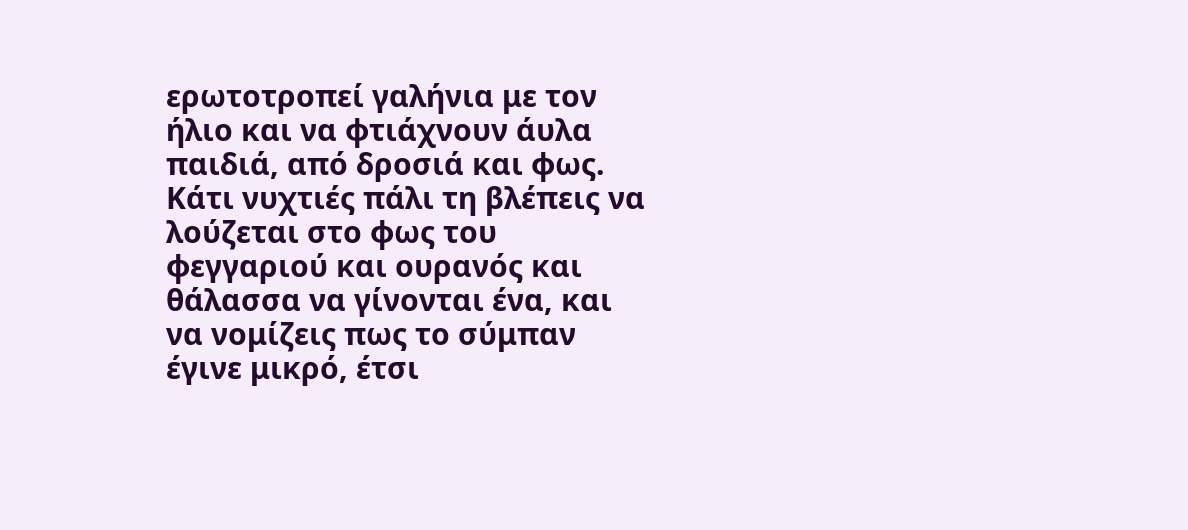ερωτοτροπεί γαλήνια με τον ήλιο και να φτιάχνουν άυλα παιδιά, από δροσιά και φως.
Κάτι νυχτιές πάλι τη βλέπεις να λούζεται στο φως του φεγγαριού και ουρανός και θάλασσα να γίνονται ένα, και να νομίζεις πως το σύμπαν έγινε μικρό, έτσι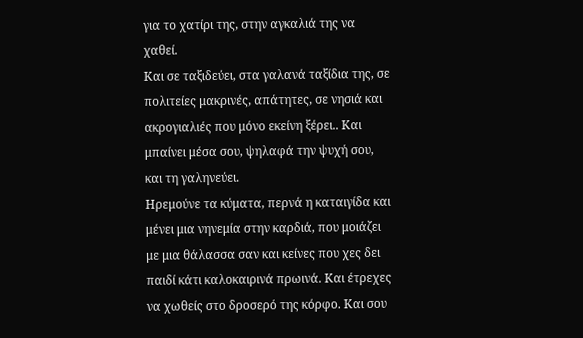για το χατίρι της, στην αγκαλιά της να χαθεί.
Και σε ταξιδεύει, στα γαλανά ταξίδια της, σε πολιτείες μακρινές, απάτητες, σε νησιά και ακρογιαλιές που μόνο εκείνη ξέρει.. Και μπαίνει μέσα σου, ψηλαφά την ψυχή σου, και τη γαληνεύει.
Ηρεμούνε τα κύματα, περνά η καταιγίδα και μένει μια νηνεμία στην καρδιά, που μοιάζει με μια θάλασσα σαν και κείνες που χες δει παιδί κάτι καλοκαιρινά πρωινά. Και έτρεχες να χωθείς στο δροσερό της κόρφο. Και σου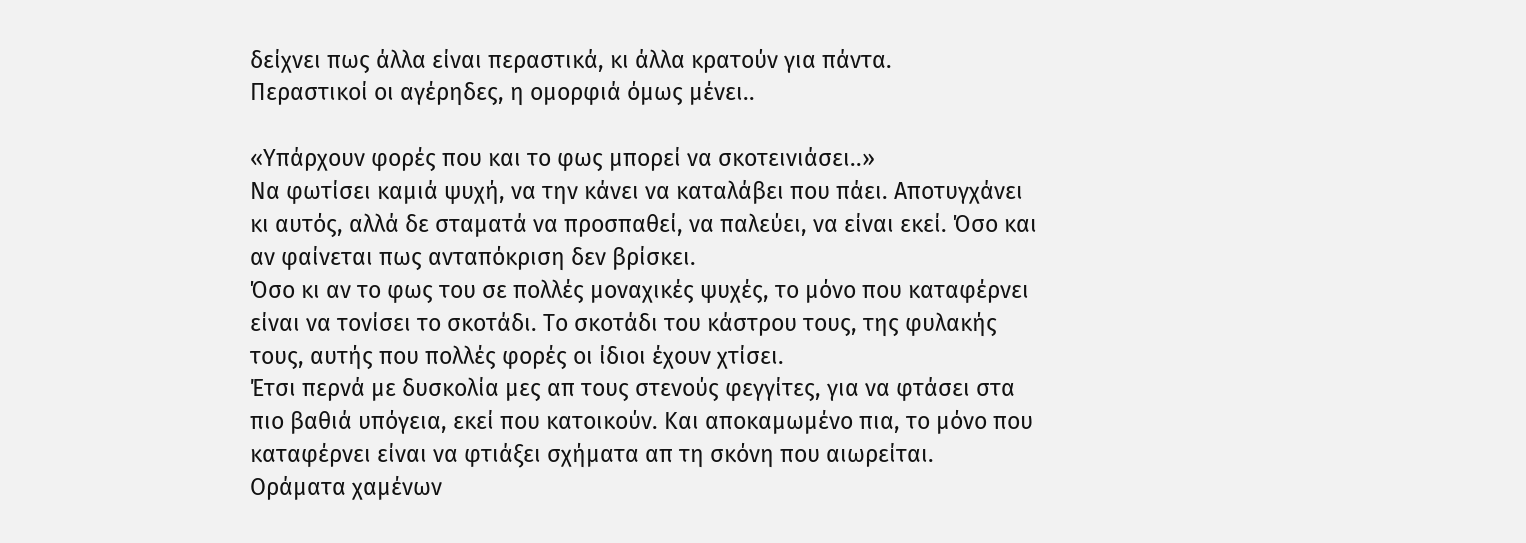δείχνει πως άλλα είναι περαστικά, κι άλλα κρατούν για πάντα.
Περαστικοί οι αγέρηδες, η ομορφιά όμως μένει..

«Υπάρχουν φορές που και το φως μπορεί να σκοτεινιάσει..»
Να φωτίσει καμιά ψυχή, να την κάνει να καταλάβει που πάει. Αποτυγχάνει κι αυτός, αλλά δε σταματά να προσπαθεί, να παλεύει, να είναι εκεί. Όσο και αν φαίνεται πως ανταπόκριση δεν βρίσκει.
Όσο κι αν το φως του σε πολλές μοναχικές ψυχές, το μόνο που καταφέρνει είναι να τονίσει το σκοτάδι. Το σκοτάδι του κάστρου τους, της φυλακής τους, αυτής που πολλές φορές οι ίδιοι έχουν χτίσει.
Έτσι περνά με δυσκολία μες απ τους στενούς φεγγίτες, για να φτάσει στα πιο βαθιά υπόγεια, εκεί που κατοικούν. Και αποκαμωμένο πια, το μόνο που καταφέρνει είναι να φτιάξει σχήματα απ τη σκόνη που αιωρείται.
Οράματα χαμένων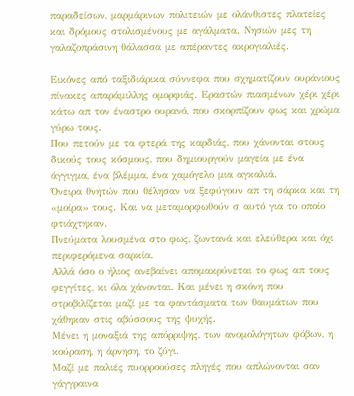παραδείσων, μαρμάρινων πολιτειών με ολάνθιστες πλατείες και δρόμους στολισμένους με αγάλματα. Νησιών μες τη γαλαζοπράσινη θάλασσα με απέραντες ακρογιαλιές.

Εικόνες από ταξιδιάρικα σύννεφα που σχηματίζουν ουράνιους πίνακες απαράμιλλης ομορφιάς. Εραστών πιασμένων χέρι χέρι κάτω απ τον έναστρο ουρανό, που σκορπίζουν φως και χρώμα γύρω τους.
Που πετούν με τα φτερά της καρδιάς, που χάνονται στους δικούς τους κόσμους, που δημιουργούν μαγεία με ένα άγγιγμα, ένα βλέμμα, ένα χαμόγελο μια αγκαλιά.
Όνειρα θνητών που θέλησαν να ξεφύγουν απ τη σάρκα και τη «μοίρα» τους. Και να μεταμορφωθούν σ αυτό για το οποίο φτιάχτηκαν.
Πνεύματα λουσμένα στο φως, ζωντανά και ελεύθερα και όχι περιφερόμενα σαρκία.
Αλλά όσο ο ήλιος ανεβαίνει απομακρύνεται το φως απ τους φεγγίτες, κι όλα χάνονται. Και μένει η σκόνη που στροβιλίζεται μαζί με τα φαντάσματα των θαυμάτων που χάθηκαν στις αβύσσους της ψυχής.
Μένει η μοναξιά της απόρριψης, των ανομολόγητων φόβων, η κούραση, η άρνηση, το ζύγι.
Μαζί με παλιές πυορροούσες πληγές που απλώνονται σαν γάγγραινα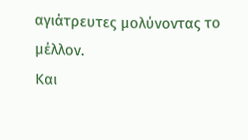αγιάτρευτες μολύνοντας το μέλλον.
Και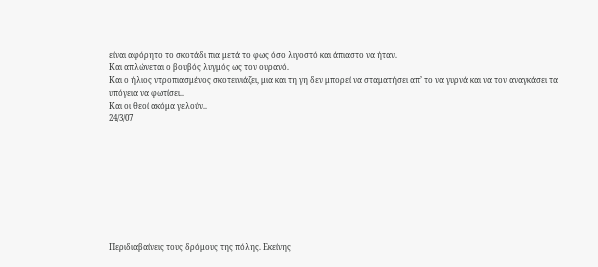είναι αφόρητο το σκοτάδι πια μετά το φως όσο λιγοστό και άπιαστο να ήταν.
Και απλώνεται ο βουβός λυγμός ως τον ουρανό.
Και ο ήλιος ντροπιασμένος σκοτεινιάζει, μια και τη γη δεν μπορεί να σταματήσει απ’ το να γυρνά και να τον αναγκάσει τα υπόγεια να φωτίσει..
Και οι θεοί ακόμα γελούν..
24/3/07









Περιδιαβαίνεις τους δρόμους της πόλης. Εκείνης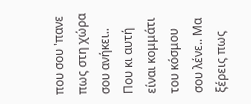που σου 'πανε πως στη χώρα σου ανήκει.. Που κι αυτή είναι κομμάτι του κόσμου σου λένε.. Μα ξέρεις πως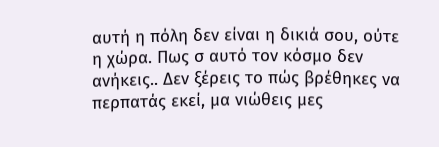αυτή η πόλη δεν είναι η δικιά σου, ούτε η χώρα. Πως σ αυτό τον κόσμο δεν ανήκεις.. Δεν ξέρεις το πώς βρέθηκες να περπατάς εκεί, μα νιώθεις μες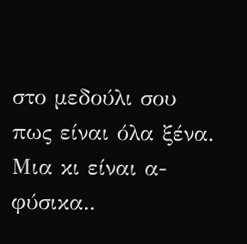στο μεδούλι σου πως είναι όλα ξένα.
Μια κι είναι α-φύσικα..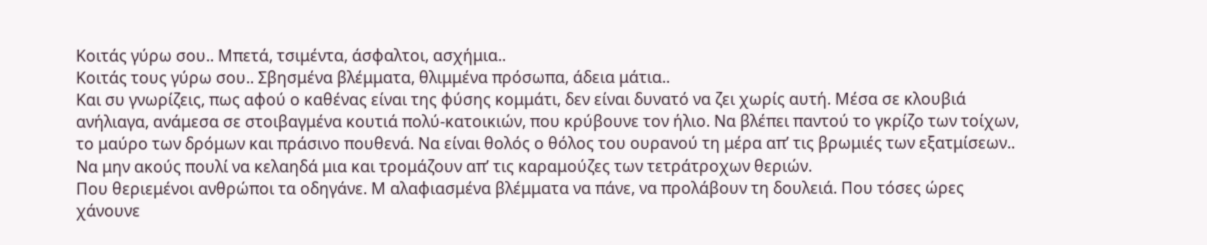Κοιτάς γύρω σου.. Μπετά, τσιμέντα, άσφαλτοι, ασχήμια..
Κοιτάς τους γύρω σου.. Σβησμένα βλέμματα, θλιμμένα πρόσωπα, άδεια μάτια..
Και συ γνωρίζεις, πως αφού ο καθένας είναι της φύσης κομμάτι, δεν είναι δυνατό να ζει χωρίς αυτή. Μέσα σε κλουβιά ανήλιαγα, ανάμεσα σε στοιβαγμένα κουτιά πολύ-κατοικιών, που κρύβουνε τον ήλιο. Να βλέπει παντού το γκρίζο των τοίχων, το μαύρο των δρόμων και πράσινο πουθενά. Να είναι θολός ο θόλος του ουρανού τη μέρα απ’ τις βρωμιές των εξατμίσεων.. Να μην ακούς πουλί να κελαηδά μια και τρομάζουν απ’ τις καραμούζες των τετράτροχων θεριών.
Που θεριεμένοι ανθρώποι τα οδηγάνε. Μ αλαφιασμένα βλέμματα να πάνε, να προλάβουν τη δουλειά. Που τόσες ώρες χάνουνε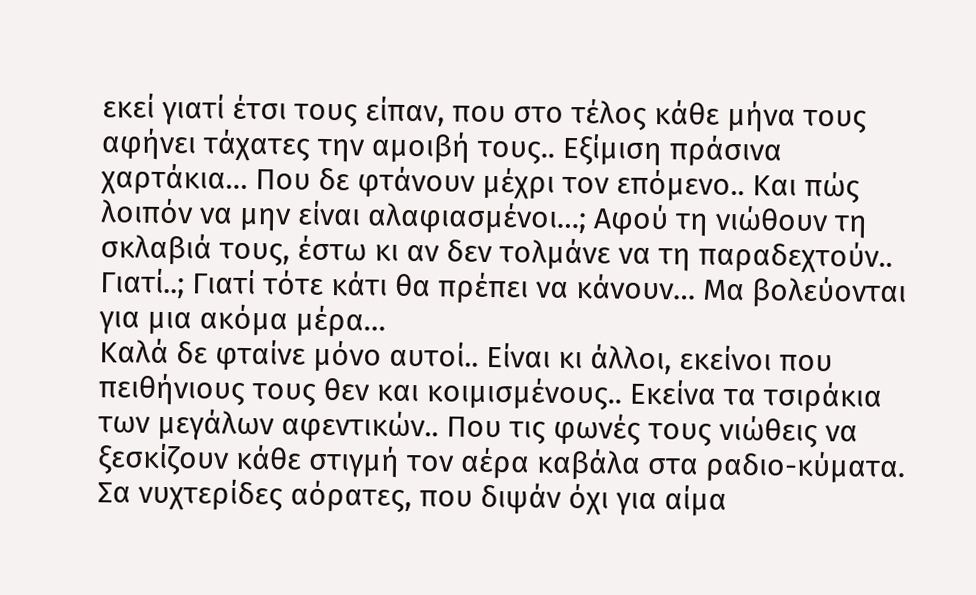εκεί γιατί έτσι τους είπαν, που στο τέλος κάθε μήνα τους αφήνει τάχατες την αμοιβή τους.. Εξίμιση πράσινα χαρτάκια… Που δε φτάνουν μέχρι τον επόμενο.. Και πώς λοιπόν να μην είναι αλαφιασμένοι…; Αφού τη νιώθουν τη σκλαβιά τους, έστω κι αν δεν τολμάνε να τη παραδεχτούν.. Γιατί..; Γιατί τότε κάτι θα πρέπει να κάνουν… Μα βολεύονται για μια ακόμα μέρα…
Καλά δε φταίνε μόνο αυτοί.. Είναι κι άλλοι, εκείνοι που πειθήνιους τους θεν και κοιμισμένους.. Εκείνα τα τσιράκια των μεγάλων αφεντικών.. Που τις φωνές τους νιώθεις να ξεσκίζουν κάθε στιγμή τον αέρα καβάλα στα ραδιο-κύματα. Σα νυχτερίδες αόρατες, που διψάν όχι για αίμα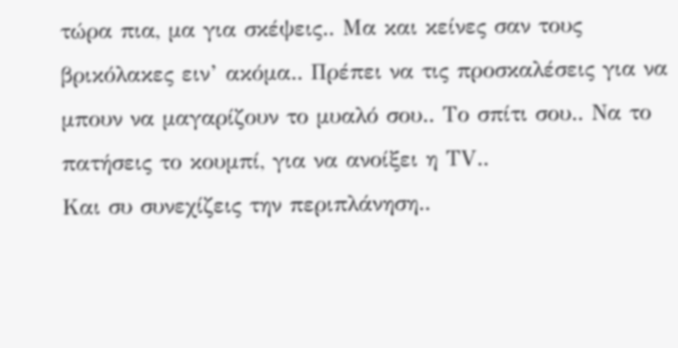τώρα πια, μα για σκέψεις.. Μα και κείνες σαν τους βρικόλακες ειν’ ακόμα.. Πρέπει να τις προσκαλέσεις για να μπουν να μαγαρίζουν το μυαλό σου.. Το σπίτι σου.. Να το πατήσεις το κουμπί, για να ανοίξει η ΤV..
Και συ συνεχίζεις την περιπλάνηση..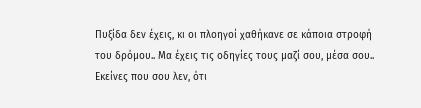Πυξίδα δεν έχεις, κι οι πλοηγοί χαθήκανε σε κάποια στροφή του δρόμου.. Μα έχεις τις οδηγίες τους μαζί σου, μέσα σου.. Εκείνες που σου λεν, ότι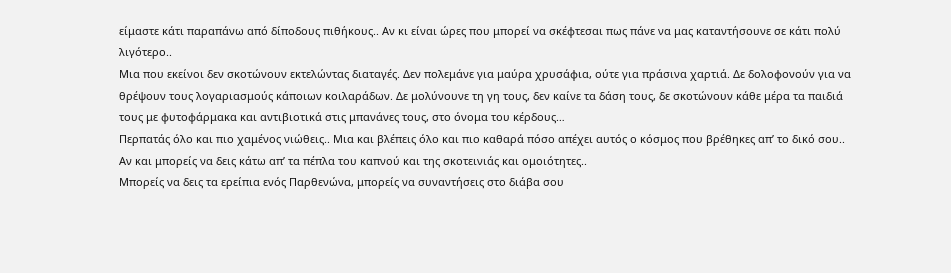είμαστε κάτι παραπάνω από δίποδους πιθήκους.. Αν κι είναι ώρες που μπορεί να σκέφτεσαι πως πάνε να μας καταντήσουνε σε κάτι πολύ λιγότερο..
Μια που εκείνοι δεν σκοτώνουν εκτελώντας διαταγές. Δεν πολεμάνε για μαύρα χρυσάφια, ούτε για πράσινα χαρτιά. Δε δολοφονούν για να θρέψουν τους λογαριασμούς κάποιων κοιλαράδων. Δε μολύνουνε τη γη τους, δεν καίνε τα δάση τους, δε σκοτώνουν κάθε μέρα τα παιδιά τους με φυτοφάρμακα και αντιβιοτικά στις μπανάνες τους, στο όνομα του κέρδους…
Περπατάς όλο και πιο χαμένος νιώθεις.. Μια και βλέπεις όλο και πιο καθαρά πόσο απέχει αυτός ο κόσμος που βρέθηκες απ’ το δικό σου.. Αν και μπορείς να δεις κάτω απ’ τα πέπλα του καπνού και της σκοτεινιάς και ομοιότητες..
Μπορείς να δεις τα ερείπια ενός Παρθενώνα, μπορείς να συναντήσεις στο διάβα σου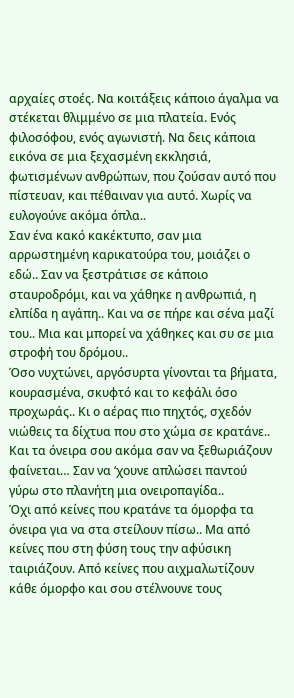αρχαίες στοές. Να κοιτάξεις κάποιο άγαλμα να στέκεται θλιμμένο σε μια πλατεία. Ενός φιλοσόφου, ενός αγωνιστή. Να δεις κάποια εικόνα σε μια ξεχασμένη εκκλησιά, φωτισμένων ανθρώπων, που ζούσαν αυτό που πίστευαν, και πέθαιναν για αυτό. Χωρίς να ευλογούνε ακόμα όπλα..
Σαν ένα κακό κακέκτυπο, σαν μια αρρωστημένη καρικατούρα του, μοιάζει ο εδώ.. Σαν να ξεστράτισε σε κάποιο σταυροδρόμι, και να χάθηκε η ανθρωπιά, η ελπίδα η αγάπη.. Και να σε πήρε και σένα μαζί του.. Μια και μπορεί να χάθηκες και συ σε μια στροφή του δρόμου..
Όσο νυχτώνει, αργόσυρτα γίνονται τα βήματα, κουρασμένα, σκυφτό και το κεφάλι όσο προχωράς.. Κι ο αέρας πιο πηχτός, σχεδόν νιώθεις τα δίχτυα που στο χώμα σε κρατάνε.. Και τα όνειρα σου ακόμα σαν να ξεθωριάζουν φαίνεται… Σαν να ‘χουνε απλώσει παντού γύρω στο πλανήτη μια ονειροπαγίδα..
Όχι από κείνες που κρατάνε τα όμορφα τα όνειρα για να στα στείλουν πίσω.. Μα από κείνες που στη φύση τους την αφύσικη ταιριάζουν. Από κείνες που αιχμαλωτίζουν κάθε όμορφο και σου στέλνουνε τους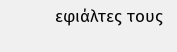εφιάλτες τους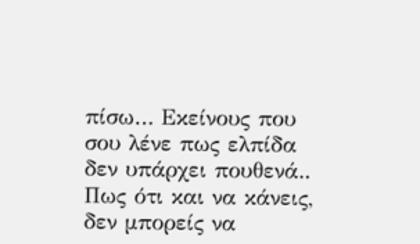πίσω… Εκείνους που σου λένε πως ελπίδα δεν υπάρχει πουθενά.. Πως ότι και να κάνεις, δεν μπορείς να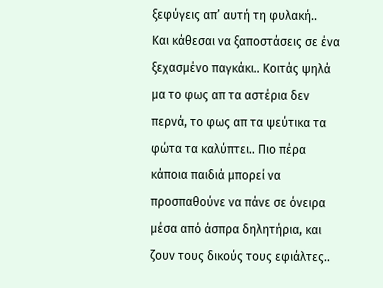ξεφύγεις απ’ αυτή τη φυλακή..
Και κάθεσαι να ξαποστάσεις σε ένα ξεχασμένο παγκάκι.. Κοιτάς ψηλά μα το φως απ τα αστέρια δεν περνά, το φως απ τα ψεύτικα τα φώτα τα καλύπτει.. Πιο πέρα κάποια παιδιά μπορεί να προσπαθούνε να πάνε σε όνειρα μέσα από άσπρα δηλητήρια, και ζουν τους δικούς τους εφιάλτες..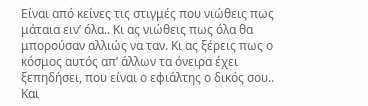Είναι από κείνες τις στιγμές που νιώθεις πως μάταια ειν’ όλα.. Κι ας νιώθεις πως όλα θα μπορούσαν αλλιώς να ταν. Κι ας ξέρεις πως ο κόσμος αυτός απ’ άλλων τα όνειρα έχει ξεπηδήσει, που είναι ο εφιάλτης ο δικός σου.. Και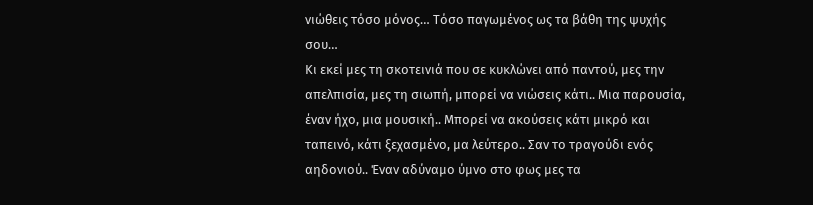νιώθεις τόσο μόνος… Τόσο παγωμένος ως τα βάθη της ψυχής σου…
Κι εκεί μες τη σκοτεινιά που σε κυκλώνει από παντού, μες την απελπισία, μες τη σιωπή, μπορεί να νιώσεις κάτι.. Μια παρουσία, έναν ήχο, μια μουσική.. Μπορεί να ακούσεις κάτι μικρό και ταπεινό, κάτι ξεχασμένο, μα λεύτερο.. Σαν το τραγούδι ενός αηδονιού.. Έναν αδύναμο ύμνο στο φως μες τα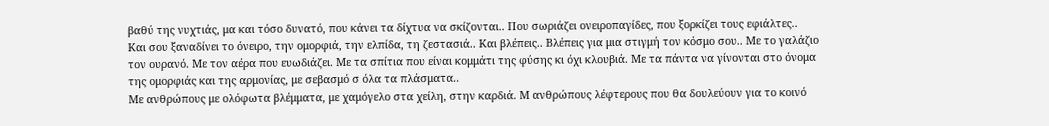βαθύ της νυχτιάς, μα και τόσο δυνατό, που κάνει τα δίχτυα να σκίζονται.. Που σωριάζει ονειροπαγίδες, που ξορκίζει τους εφιάλτες..
Και σου ξαναδίνει το όνειρο, την ομορφιά, την ελπίδα, τη ζεστασιά.. Και βλέπεις.. Βλέπεις για μια στιγμή τον κόσμο σου.. Με το γαλάζιο τον ουρανό. Με τον αέρα που ευωδιάζει. Με τα σπίτια που είναι κομμάτι της φύσης κι όχι κλουβιά. Με τα πάντα να γίνονται στο όνομα της ομορφιάς και της αρμονίας, με σεβασμό σ όλα τα πλάσματα..
Με ανθρώπους με ολόφωτα βλέμματα, με χαμόγελο στα χείλη, στην καρδιά. Μ ανθρώπους λέφτερους που θα δουλεύουν για το κοινό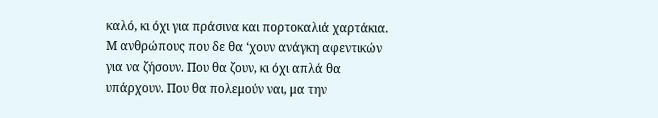καλό, κι όχι για πράσινα και πορτοκαλιά χαρτάκια. Μ ανθρώπους που δε θα ‘χουν ανάγκη αφεντικών για να ζήσουν. Που θα ζουν, κι όχι απλά θα υπάρχουν. Που θα πολεμούν ναι, μα την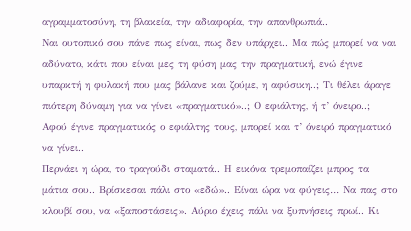αγραμματοσύνη, τη βλακεία, την αδιαφορία, την απανθρωπιά..
Ναι ουτοπικό σου πάνε πως είναι, πως δεν υπάρχει.. Μα πώς μπορεί να ναι αδύνατο, κάτι που είναι μες τη φύση μας την πραγματική, ενώ έγινε υπαρκτή η φυλακή που μας βάλανε και ζούμε, η αφύσικη..; Τι θέλει άραγε πιότερη δύναμη για να γίνει «πραγματικό»..; Ο εφιάλτης, ή τ’ όνειρο..; Αφού έγινε πραγματικός ο εφιάλτης τους, μπορεί και τ’ όνειρό πραγματικό να γίνει..
Περνάει η ώρα, το τραγούδι σταματά.. Η εικόνα τρεμοπαίζει μπρος τα μάτια σου.. Βρίσκεσαι πάλι στο «εδώ».. Είναι ώρα να φύγεις… Να πας στο κλουβί σου, να «ξαποστάσεις». Αύριο έχεις πάλι να ξυπνήσεις πρωί.. Κι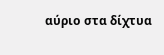αύριο στα δίχτυα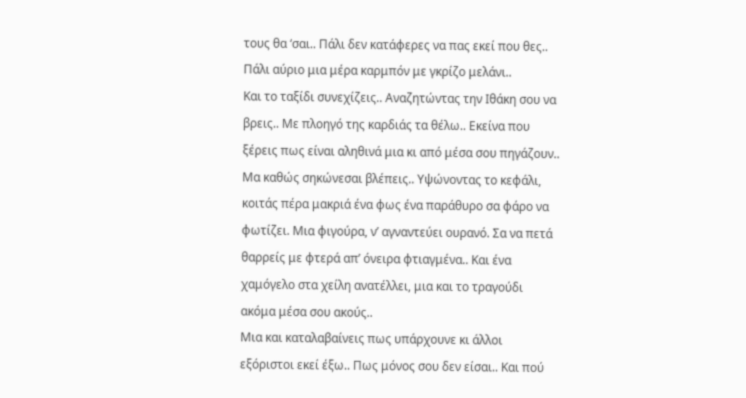τους θα ‘σαι.. Πάλι δεν κατάφερες να πας εκεί που θες.. Πάλι αύριο μια μέρα καρμπόν με γκρίζο μελάνι..
Και το ταξίδι συνεχίζεις.. Αναζητώντας την Ιθάκη σου να βρεις.. Με πλοηγό της καρδιάς τα θέλω.. Εκείνα που ξέρεις πως είναι αληθινά μια κι από μέσα σου πηγάζουν..
Μα καθώς σηκώνεσαι βλέπεις.. Υψώνοντας το κεφάλι, κοιτάς πέρα μακριά ένα φως ένα παράθυρο σα φάρο να φωτίζει. Μια φιγούρα, ν’ αγναντεύει ουρανό. Σα να πετά θαρρείς με φτερά απ’ όνειρα φτιαγμένα.. Και ένα χαμόγελο στα χείλη ανατέλλει, μια και το τραγούδι ακόμα μέσα σου ακούς..
Μια και καταλαβαίνεις πως υπάρχουνε κι άλλοι εξόριστοι εκεί έξω.. Πως μόνος σου δεν είσαι.. Και πού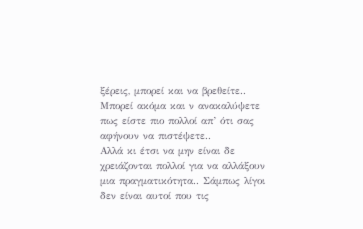ξέρεις, μπορεί και να βρεθείτε.. Μπορεί ακόμα και ν ανακαλύψετε πως είστε πιο πολλοί απ’ ότι σας αφήνουν να πιστέψετε..
Αλλά κι έτσι να μην είναι δε χρειάζονται πολλοί για να αλλάξουν μια πραγματικότητα.. Σάμπως λίγοι δεν είναι αυτοί που τις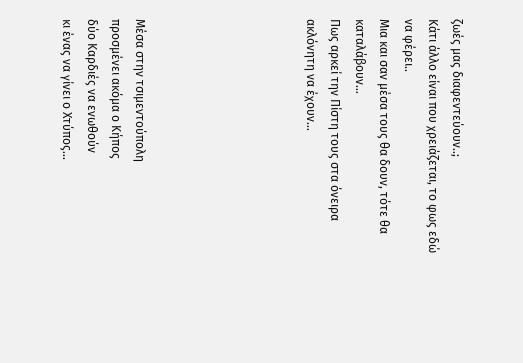ζωές μας διαφεντεύουν..;
Κάτι άλλο είναι που χρειάζεται, το φως εδώ να φέρει..
Μια και σαν μέσα τους θα δουν, τότε θα καταλάβουν…
Πως αρκεί την Πίστη τους στα όνειρα ακλόνητη να έχουν…






Μέσα στην τσιμεντούπολη
προσμένει ακόμα ο Κήπος
δύο Καρδιές να ενωθούν
κι ένας να γίνει ο Χτύπος...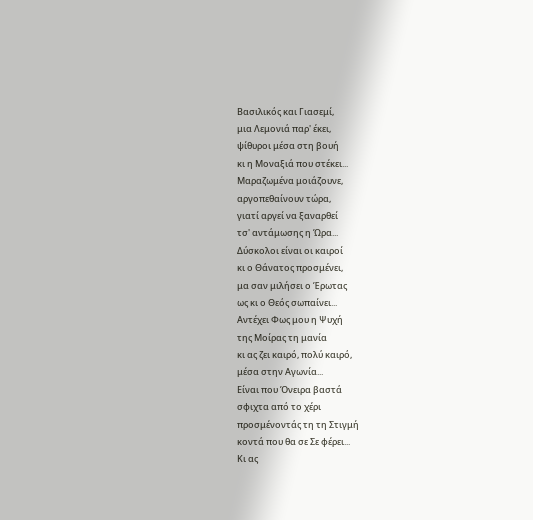Βασιλικός και Γιασεμί,
μια Λεμονιά παρ' έκει,
ψίθυροι μέσα στη βουή
κι η Μοναξιά που στέκει...
Μαραζωμένα μοιάζουνε,
αργοπεθαίνουν τώρα,
γιατί αργεί να ξαναρθεί
τσ' αντάμωσης η Ώρα...
Δύσκολοι είναι οι καιροί
κι ο Θάνατος προσμένει,
μα σαν μιλήσει ο Έρωτας
ως κι ο Θεός σωπαίνει...
Αντέχει Φως μου η Ψυχή
της Μοίρας τη μανία
κι ας ζει καιρό, πολύ καιρό,
μέσα στην Αγωνία...
Είναι που Όνειρα βαστά
σφιχτα από το χέρι
προσμένοντάς τη τη Στιγμή
κοντά που θα σε Σε φέρει...
Κι ας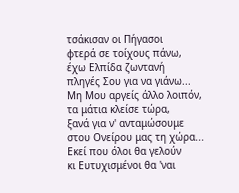τσάκισαν οι Πήγασοι
φτερά σε τοίχους πάνω,
έχω Ελπίδα ζωντανή
πληγές Σου για να γιάνω...
Μη Μου αργείς άλλο λοιπόν,
τα μάτια κλείσε τώρα,
ξανά για ν' ανταμώσουμε
στου Ονείρου μας τη χώρα...
Εκεί που όλοι θα γελούν
κι Ευτυχισμένοι θα 'ναι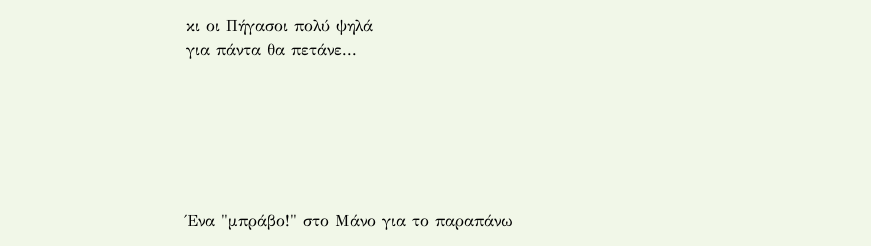κι οι Πήγασοι πολύ ψηλά
για πάντα θα πετάνε...






Ένα "μπράβο!" στο Μάνο για το παραπάνω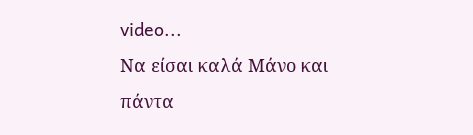video...
Να είσαι καλά Μάνο και πάντα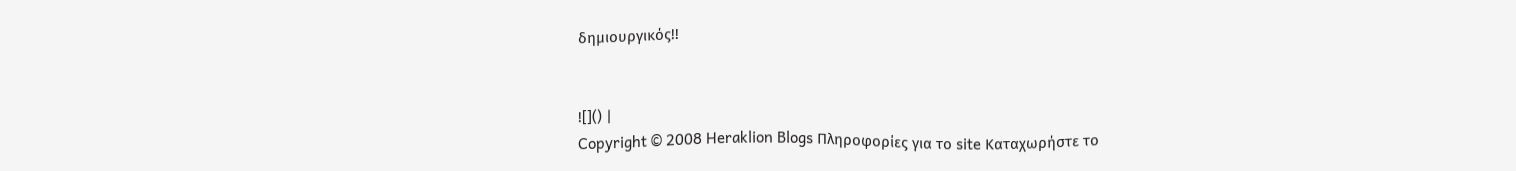δημιουργικός!!


![]() |
Copyright © 2008 Heraklion Blogs Πληροφορίες για το site Καταχωρήστε το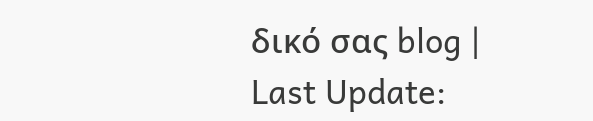δικό σας blog |
Last Update: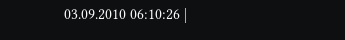03.09.2010 06:10:26 |